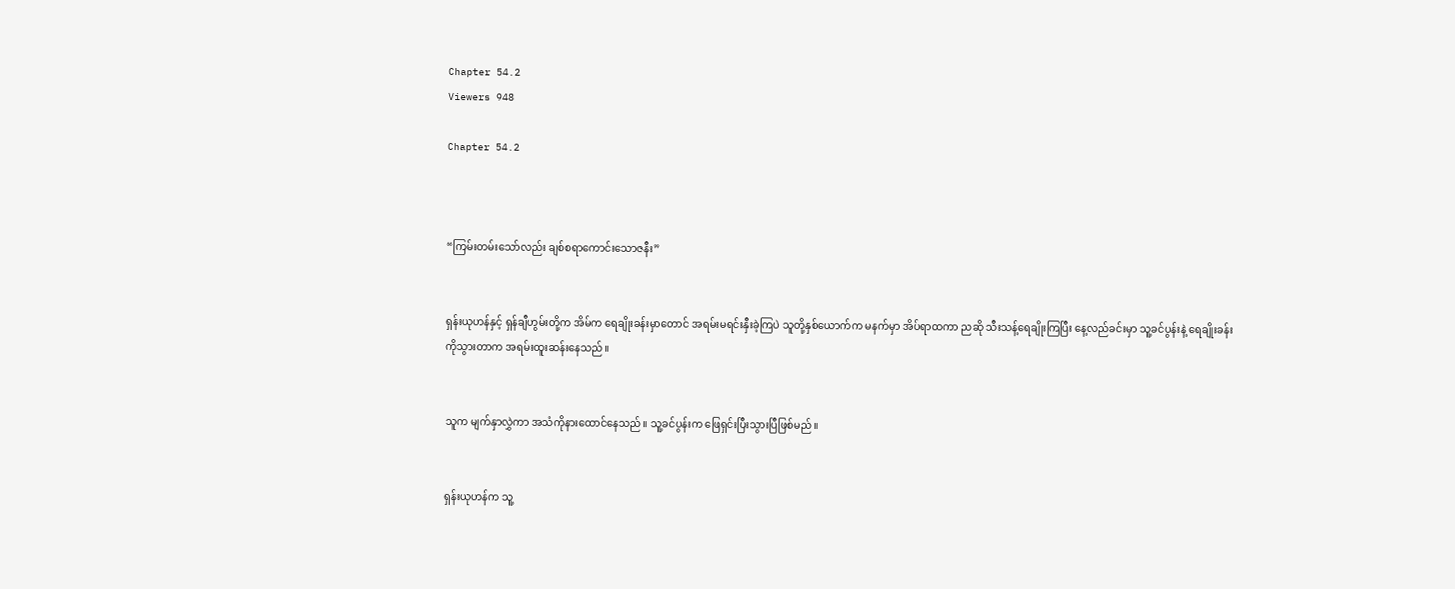Chapter 54.2
Viewers 948

Chapter 54.2



“ကြမ်းတမ်းသော်လည်း ချစ်စရာကောင်းသောဇနီး”


ရှန်းယုဟန်နှင့် ရှန်ချီဟွမ်းတို့က အိမ်က ရေချိုးခန်းမှာတောင် အရမ်းမရင်းနှီးခဲ့ကြပဲ သူတို့နှစ်ယောက်က မနက်မှာ အိပ်ရာထကာ ညဆို သီးသန့်ရေချိုးကြပြီး နေ့လည်ခင်းမှာ သူ့ခင်ပွန်းနဲ့ ရေချိုးခန်းကိုသွားတာက အရမ်းထူးဆန်းနေသည်။


သူက မျက်နှာလွှဲကာ အသံကိုနားထောင်နေသည်။ သူ့ခင်ပွန်းက ဖြေရှင်းပြီးသွားပြီဖြစ်မည်။


ရှန်းယုဟန်က သူ့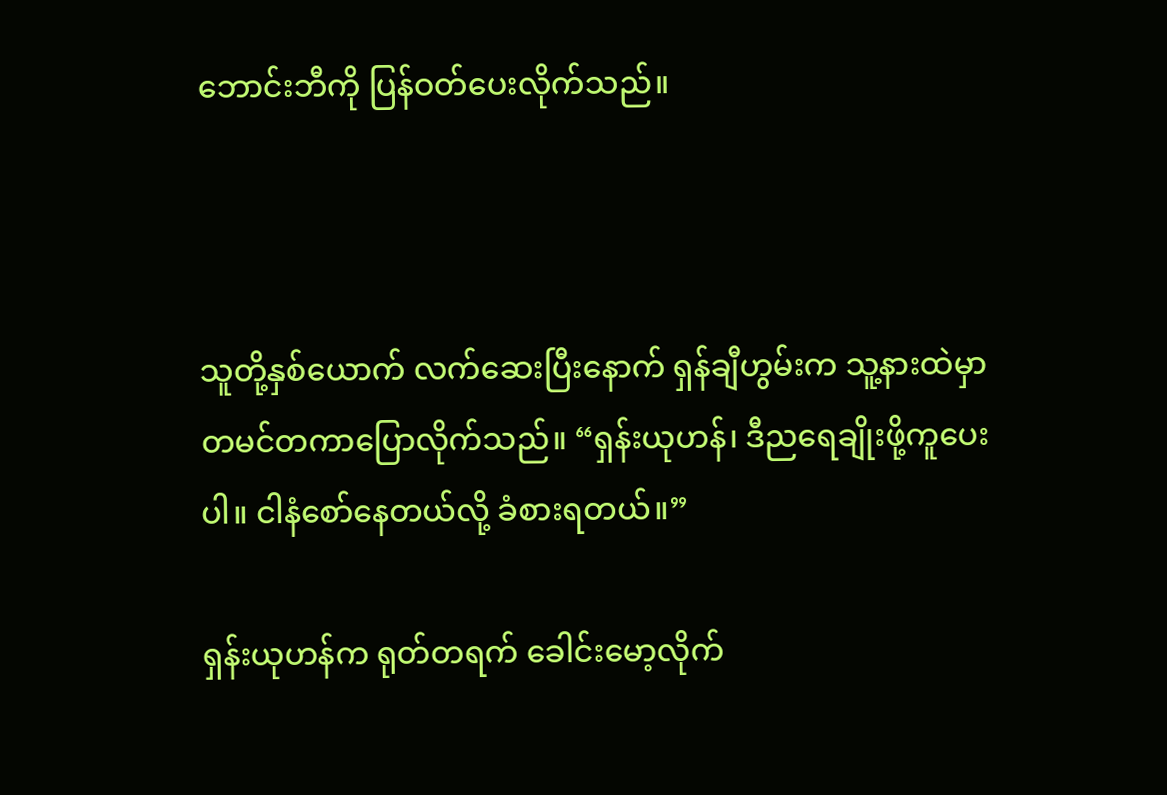ဘောင်းဘီကို ပြန်ဝတ်ပေးလိုက်သည်။



သူတို့နှစ်ယောက် လက်ဆေးပြီးနောက် ရှန်ချီဟွမ်းက သူ့နားထဲမှာ တမင်တကာပြောလိုက်သည်။ “ရှန်းယုဟန်၊ ဒီညရေချိုးဖို့ကူပေးပါ။ ငါနံစော်နေတယ်လို့ ခံစားရတယ်။”

ရှန်းယုဟန်က ရုတ်တရက် ခေါင်းမော့လိုက်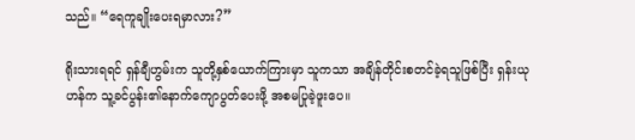သည်။ “ရေကူချိုးပေးရမှာလား?”

ရိုးသားရရင် ရှန်ချီဟွမ်းက သူတို့နှစ်ယောက်ကြားမှာ သူကသာ အချိန်တိုင်းစတင်ခဲ့ရသူဖြစ်ပြီး ရှန်းယုဟန်က သူ့ခင်ပွန်း၏နောက်ကျောပွတ်ပေးဖို့ အစမပြုခဲ့ဖူးပေ။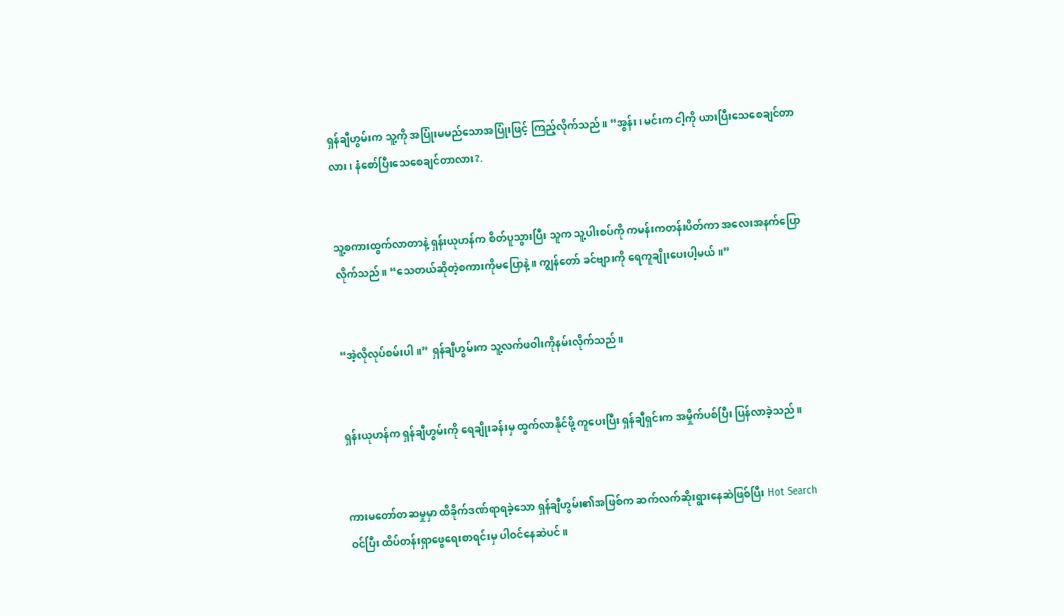ရှန်ချီဟွမ်းက သူ့ကို အပြုံးမမည်သောအပြုံးဖြင့် ကြည့်လိုက်သည်။ “အွန်း၊ မင်းက ငါ့ကို ယားပြီးသေစေချင်တာလား၊ နံစော်ပြီးသေစေချင်တာလား?.


သူ့စကားထွက်လာတာနဲ့ ရှန်းယုဟန်က စိတ်ပူသွားပြီး သူက သူ့ပါးစပ်ကို ကမန်းကတန်းပိတ်ကာ အလေးအနက်ပြောလိုက်သည်။ “သေတယ်ဆိုတဲ့စကားကိုမပြောနဲ့။ ကျွန်တော် ခင်ဗျားကို ရေကူချိုးပေးပါ့မယ်။”


“အဲ့လိုလုပ်စမ်းပါ။” ရှန်ချီဟွမ်းက သူ့လက်ဖဝါးကိုနမ်းလိုက်သည်။


ရှန်းယုဟန်က ရှန်ချီဟွမ်းကို ရေချိုးခန်းမှ ထွက်လာနိုင်ဖို့ ကူပေးပြီး ရှန်ချီရှင်းက အမှိုက်ပစ်ပြီး ပြန်လာခဲ့သည်။


ကားမတော်တဆမှုမှာ ထိခိုက်ဒဏ်ရာရခဲ့သော ရှန်ချီဟွမ်း၏အဖြစ်က ဆက်လက်ဆိုးရွားနေဆဲဖြစ်ပြီး Hot Search ဝင်ပြီး ထိပ်တန်းရှာဖွေရေးစာရင်းမှ ပါဝင်နေဆဲပင်။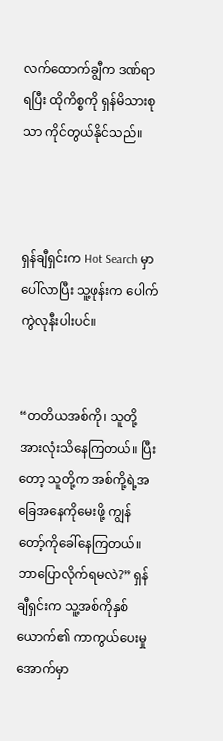လက်ထောက်ချွီက ဒဏ်ရာရပြီး ထိုကိစ္စကို ရှန်မိသားစုသာ ကိုင်တွယ်နိုင်သည်။



ရှန်ချီရှင်းက Hot Search မှာပေါ်လာပြီး သူ့ဖုန်းက ပေါက်ကွဲလုနီးပါးပင်။


“တတိယအစ်ကို၊ သူတို့အားလုံးသိနေကြတယ်။ ပြီးတော့ သူတို့က အစ်ကို့ရဲ့အခြေအနေကိုမေးဖို့ ကျွန်တော့်ကိုခေါ်နေကြတယ်။ ဘာပြောလိုက်ရမလဲ?” ရှန်ချီရှင်းက သူ့အစ်ကိုနှစ်ယောက်၏ ကာကွယ်ပေးမှုအောက်မှာ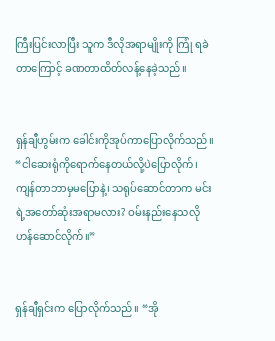ကြီးပြင်းလာပြီး သူက ဒီလိုအရာမျိုးကို ကြုံ ရခဲတာကြောင့် ခဏတာထိတ်လန့်နေခဲ့သည်။


ရှန်ချီဟွမ်းက ခေါင်းကိုအုပ်ကာပြောလိုက်သည်။ “ငါဆေးရုံကိုရောက်နေတယ်လို့ပဲပြောလိုက်၊ ကျန်တာဘာမှမပြောနဲ့၊ သရုပ်ဆောင်တာက မင်းရဲ့အတော်ဆုံးအရာမလား? ဝမ်းနည်းနေသလိုဟန်ဆောင်လိုက်။”


ရှန်ချီရှင်းက ပြောလိုက်သည်။ “အို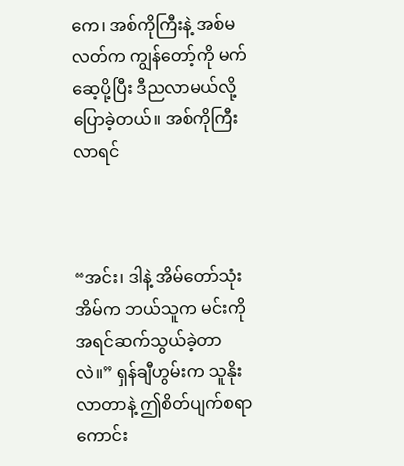ကေ၊ အစ်ကိုကြီးနဲ့ အစ်မလတ်က ကျွန်တော့်ကို မက်ဆေ့ပို့ပြီး ဒီညလာမယ်လို့ပြောခဲ့တယ်။ အစ်ကိုကြီးလာရင်



“အင်း၊ ဒါနဲ့ အိမ်တော်သုံးအိမ်က ဘယ်သူက မင်းကိုအရင်ဆက်သွယ်ခဲ့တာလဲ။” ရှန်ချီဟွမ်းက သူနိုးလာတာနဲ့ ဤစိတ်ပျက်စရာကောင်း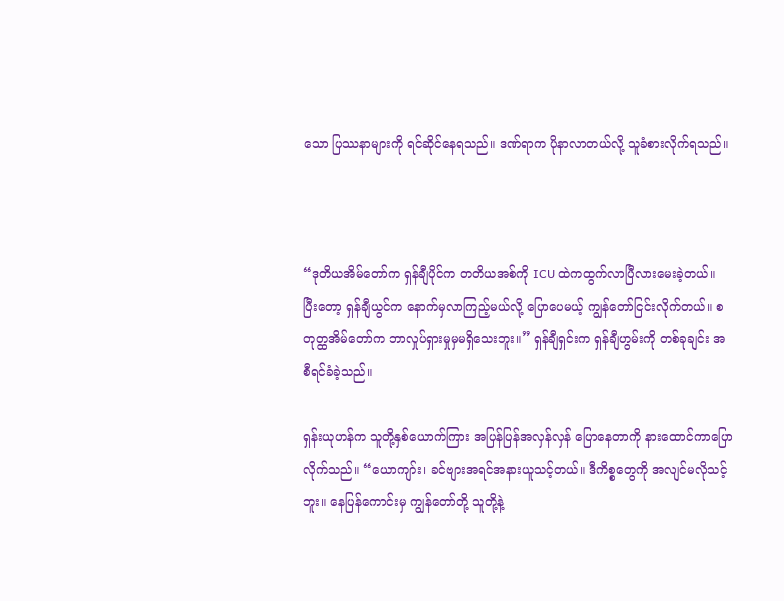သော ပြဿနာများကို ရင်ဆိုင်နေရသည်။ ဒဏ်ရာက ပိုနာလာတယ်လို့ သူခံစားလိုက်ရသည်။



“ဒုတိယအိမ်တော်က ရှန်ချီပိုင်က တတိယအစ်ကို ICU ထဲကထွက်လာပြီလားမေးခဲ့တယ်။ ပြီးတော့ ရှန်ချီယွင်က နောက်မှလာကြည့်မယ်လို့ ပြောပေမယ့် ကျွန်တော်ငြင်းလိုက်တယ်။ စတုတ္ထအိမ်တော်က ဘာလှုပ်ရှားမှုမှမရှိသေးဘူး။” ရှန်ချီရှင်းက ရှန်ချီဟွမ်းကို တစ်ခုချင်း အစီရင်ခံခဲ့သည်။

ရှန်းယုဟန်က သူတို့နှစ်ယောက်ကြား အပြန်ပြန်အလှန်လှန် ပြောနေတာကို နားထောင်ကာပြောလိုက်သည်။ “ယောကျာ်း၊ ခင်ဗျားအရင်အနားယူသင့်တယ်။ ဒီကိစ္စတွေကို အလျင်မလိုသင့်ဘူး။ နေပြန်ကောင်းမှ ကျွန်တော်တို့ သူတို့နဲ့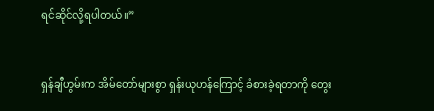ရင်ဆိုင်လို့ရပါတယ်။”


ရှန်ချီဟွမ်းက အိမ်တော်များစွာ ရှန်းယုဟန်ကြောင့် ခံစားခဲ့ရတာကို တွေး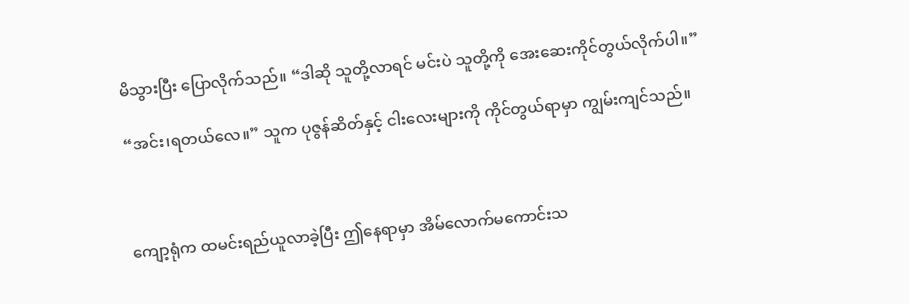မိသွားပြီး ပြောလိုက်သည်။ “ဒါဆို သူတို့လာရင် မင်းပဲ သူတို့ကို အေးဆေးကိုင်တွယ်လိုက်ပါ။”

“အင်း၊ရတယ်လေ။” သူက ပုဇွန်ဆိတ်နှင့် ငါးလေးများကို ကိုင်တွယ်ရာမှာ ကျွမ်းကျင်သည်။



ကျော့ရုံက ထမင်းရည်ယူလာခဲ့ပြီး ဤနေရာမှာ အိမ်လောက်မကောင်းသ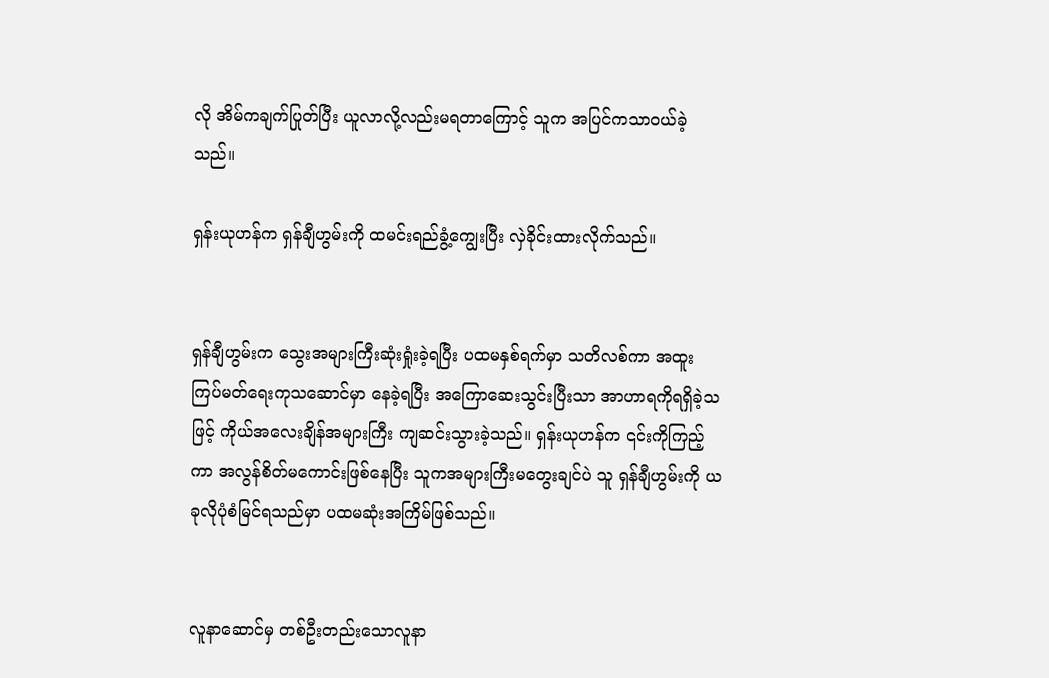လို အိမ်ကချက်ပြုတ်ပြီး ယူလာလို့လည်းမရတာကြောင့် သူက အပြင်ကသာဝယ်ခဲ့သည်။

ရှန်းယုဟန်က ရှန်ချီဟွမ်းကို ထမင်းရည်ခွံ့ကျွေးပြီး လှဲခိုင်းထားလိုက်သည်။


ရှန်ချီဟွမ်းက သွေးအများကြီးဆုံးရှုံးခဲ့ရပြီး ပထမနှစ်ရက်မှာ သတိလစ်ကာ အထူးကြပ်မတ်ရေးကုသဆောင်မှာ နေခဲ့ရပြီး အကြောဆေးသွင်းပြီးသာ အာဟာရကိုရရှိခဲ့သဖြင့် ကိုယ်အလေးချိန်အများကြီး ကျဆင်းသွားခဲ့သည်။ ရှန်းယုဟန်က ၎င်းကိုကြည့်ကာ အလွန်စိတ်မကောင်းဖြစ်နေပြီး သူကအများကြီးမတွေးချင်ပဲ သူ ရှန်ချီဟွမ်းကို ယခုလိုပုံစံမြင်ရသည်မှာ ပထမဆုံးအကြိမ်ဖြစ်သည်။


လူနာဆောင်မှ တစ်ဦးတည်းသောလူနာ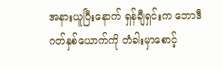အနားယူပြီးနောက် ရှန်ချီရှင်းက ဘောဒီဂတ်နှစ်ယောက်ကို တံခါးမှာစောင့်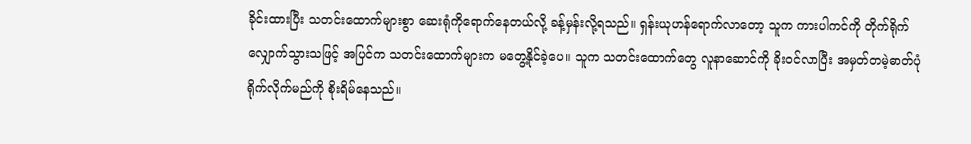ခိုင်းထားပြီး သတင်းထောက်များစွာ ဆေးရုံကိုရောက်နေတယ်လို့ ခန့်မှန်းလို့ရသည်။ ရှန်းယုဟန်ရောက်လာတော့ သူက ကားပါကင်ကို တိုက်ရိုက်လျှောက်သွားသဖြင့် အပြင်က သတင်းထောက်များက မတွေ့နိုင်ခဲ့ပေ။ သူက သတင်းထောက်တွေ လူနာဆောင်ကို ခိုးဝင်လာပြီး အမှတ်တမဲ့ဓာတ်ပုံရိုက်လိုက်မည်ကို စိုးရိမ်နေသည်။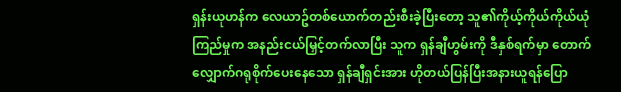ရှန်းယုဟန်က လေယာဥ်တစ်ယောက်တည်းစီးခဲ့ပြီးတော့ သူ၏ကိုယ့်ကိုယ်ကိုယ်ယုံကြည်မှုက အနည်းငယ်မြှင့်တက်လာပြီး သူက ရှန်ချီဟွမ်းကို ဒီနှစ်ရက်မှာ တောက်လျှောက်ဂရုစိုက်ပေးနေသော ရှန်ချီရှင်းအား ဟိုတယ်ပြန်ပြီးအနားယူရန်ပြော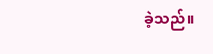ခဲ့သည်။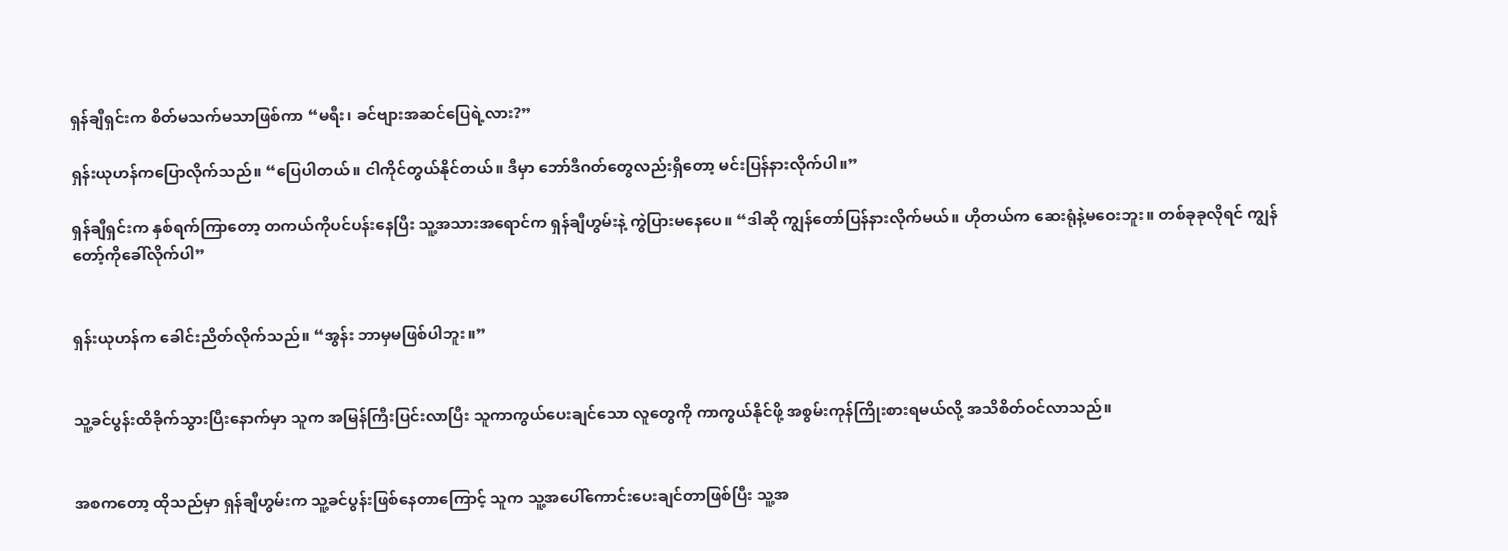ရှန်ချီရှင်းက စိတ်မသက်မသာဖြစ်ကာ “မရီး၊ ခင်ဗျားအဆင်ပြေရဲ့လား?”

ရှန်းယုဟန်ကပြောလိုက်သည်။ “ပြေပါတယ်။ ငါကိုင်တွယ်နိုင်တယ်။ ဒီမှာ ဘော်ဒီဂတ်တွေလည်းရှိတော့ မင်းပြန်နားလိုက်ပါ။”

ရှန်ချီရှင်းက နှစ်ရက်ကြာတော့ တကယ်ကိုပင်ပန်းနေပြီး သူ့အသားအရောင်က ရှန်ချီဟွမ်းနဲ့ ကွဲပြားမနေပေ။ “ဒါဆို ကျွန်တော်ပြန်နားလိုက်မယ်။ ဟိုတယ်က ဆေးရုံနဲ့မဝေးဘူး။ တစ်ခုခုလိုရင် ကျွန်တော့်ကိုခေါ်လိုက်ပါ”


ရှန်းယုဟန်က ခေါင်းညိတ်လိုက်သည်။ “အွန်း ဘာမှမဖြစ်ပါဘူး။”


သူ့ခင်ပွန်းထိခိုက်သွားပြီးနောက်မှာ သူက အမြန်ကြီးပြင်းလာပြီး သူကာကွယ်ပေးချင်သော လူတွေကို ကာကွယ်နိုင်ဖို့ အစွမ်းကုန်ကြိုးစားရမယ်လို့ အသိစိတ်ဝင်လာသည်။


အစကတော့ ထိုသည်မှာ ရှန်ချီဟွမ်းက သူ့ခင်ပွန်းဖြစ်နေတာကြောင့် သူက သူ့အပေါ်ကောင်းပေးချင်တာဖြစ်ပြီး သူ့အ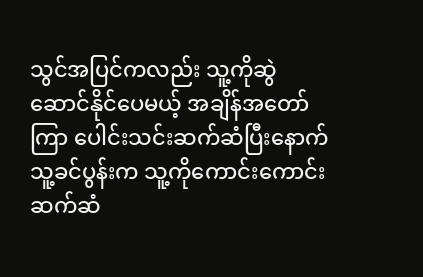သွင်အပြင်ကလည်း သူ့ကိုဆွဲဆောင်နိုင်ပေမယ့် အချိန်အတော်ကြာ ပေါင်းသင်းဆက်ဆံပြီးနောက် သူ့ခင်ပွန်းက သူ့ကိုကောင်းကောင်းဆက်ဆံ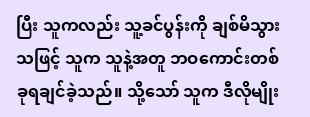ပြီး သူကလည်း သူ့ခင်ပွန်းကို ချစ်မိသွားသဖြင့် သူက သူနဲ့အတူ ဘဝကောင်းတစ်ခုရချင်ခဲ့သည်။ သို့သော် သူက ဒီလိုမျိုး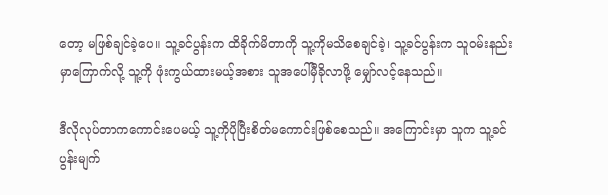တော့ မဖြစ်ချင်ခဲ့ပေ။ သူ့ခင်ပွန်းက ထိခိုက်မိတာကို သူ့ကိုမသိစေချင်ခဲ့၊ သူ့ခင်ပွန်းက သူဝမ်းနည်းမှာကြောက်လို့ သူ့ကို ဖုံးကွယ်ထားမယ့်အစား သူအပေါ်မှီခိုလာဖို့ မျှော်လင့်နေသည်။

ဒီလိုလုပ်တာကကောင်းပေမယ့် သူ့ကိုပိုပြီးစိတ်မကောင်းဖြစ်စေသည်။ အကြောင်းမှာ သူက သူ့ခင်ပွန်းမျက်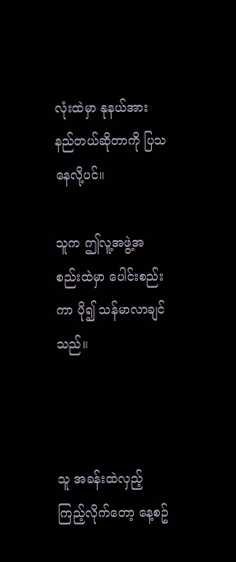လုံးထဲမှာ နုနယ်အားနည်တယ်ဆိုတာကို ပြသနေလို့ပင်။

သူက ဤလူ့အဖွဲ့အစည်းထဲမှာ ပေါင်းစည်းကာ ပို၍ သန်မာလာချင်သည်။



သူ အခန်းထဲလှည့်ကြည့်လိုက်တော့ နေ့စဥ်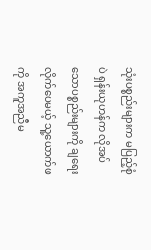သုံးပစ္စည်းများက မပြည့်စုံပဲ ရှန်းယုဟန်က လိုအပ်သောပစ္စည်းများကို ချရေးလိုက်ပေမယ့် သူ့ယောက်ဖကို အကူအညီမ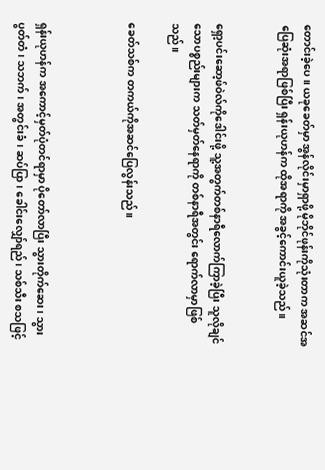တောင်းခဲ့ပေ။ ယခုခေတ်မှာ အွန်လိုင်းမှာရှာဖို့ မိုဘိုင်ဖုန်းကိုသုံးတာက အဆင်အပြေဆုံးအရာဖြစ်ပြီး ရှန်းယုဟန်က ထိုအရာကို အခွင့်ကောင်းယူခဲ့သည်။


ရှော့ပင်းဆော့ဖ်ဝဲလ်ကိုဒေါင်းဖို့ သူ့အတွက်တစ်နာရီလောက်ကြာခဲ့ပြီး သူလိုချင်သောပစ္စည်းများက သတ်မှတ်နေရာကို တစ်နာရီအတွင်း ရောက်လာမှာဖြစ်သည်။

ခေတ်သစ်က တကယ်ကိုအဆင်ပြေလွန်းသည်။



ရှန်းယုဟန်က အကောင့်မှတ်ပုံတင်ရာမှာ ပိုတော်လာပြီး သွားတိုက်ဆေး၊ သွားပွတ်တံ၊ သဘက်၊ အတွင်းခံ၊ ဆပ်ပြာ၊ ခေါင်းလျှော်ရည်၊ သစ်သီး စသဖြင့်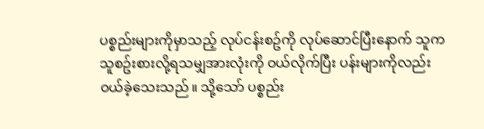ပစ္စည်းများကိုမှာသည့် လုပ်ငန်းစဥ်ကို လုပ်ဆောင်ပြီးနောက် သူက သူစဥ်းစားလို့ရသမျှအားလုံးကို ဝယ်လိုက်ပြီး ပန်းများကိုလည်း ဝယ်ခဲ့သေးသည်။ သို့သော် ပစ္စည်း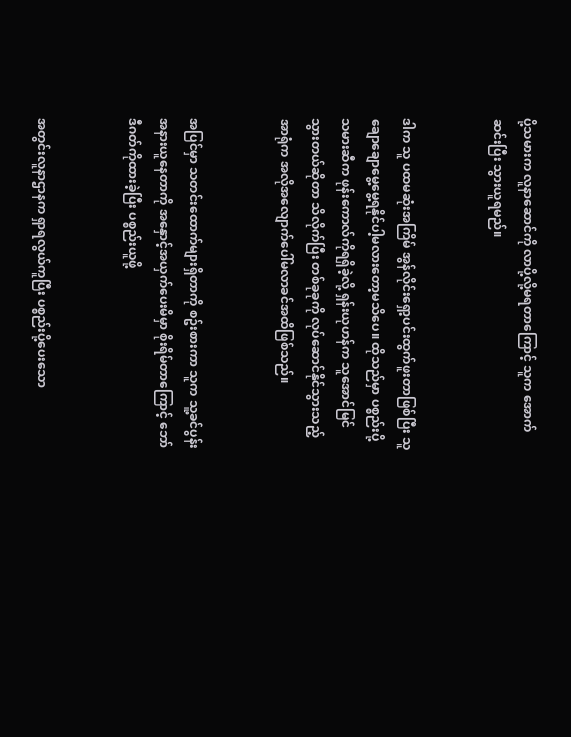ပို့သမားက လူနာဆောင်ကို လာပို့လို့မရတာကြောင့် သူက အောက်ဆင်းပြီး သွားယူရမည်။


ဒါက သူ ပထမဆုံးအကြိမ် အွန်လိုင်းရှော့ပင်းထွက်ဖူးတာဖြစ်ပြီး သူချောချောမွေ့မွေ့ရနိုင်ပါ့မလားတော့မသိပေ။ ထိုသည်မှာ ပစ္စည်းပို့သမားဆီက ဖုန်းကောလ်ကိုရရှိခဲ့လို့ ရှန်းယုဟန်က သူအောင်မြင်သွားတယ်ဆိုတာ သိလိုက်ပြီး တစ်ခုခုကို လုပ်ဆောင်နိုင်သွားသည့် အာရုံက အလိုအလျောက်ပေါ်မလာခင်အထိဖြစ်သည်။


အပြင်မှာ သတင်းထောက်များရှိတာကို စဥ်းစားကာ သူက သူ့ခင်ပွန်းအနားယူနေတာကို အနှောင့်အယှက်ပေးမိမှာ စိုးရိမ်တာကြောင့် ဘော်ဒီဂတ်ကိုထားခဲ့ပြီး ပစ္စည်းယူဖို့


အတွင်းလူနာဌာနက ရှာရလွယ်ကူပြီး ပစ္စည်းပို့ပေးသော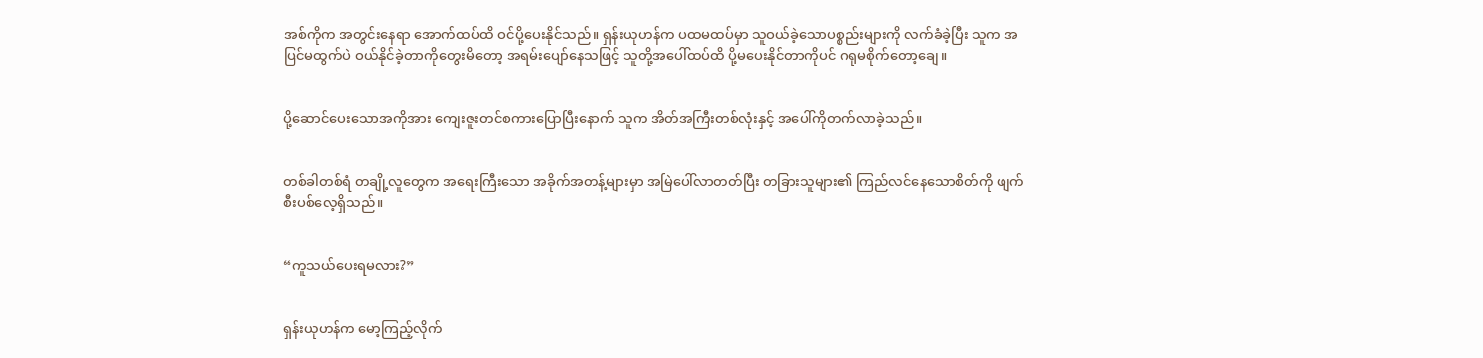အစ်ကိုက အတွင်းနေရာ အောက်ထပ်ထိ ဝင်ပို့ပေးနိုင်သည်။ ရှန်းယုဟန်က ပထမထပ်မှာ သူဝယ်ခဲ့သောပစ္စည်းများကို လက်ခံခဲ့ပြီး သူက အပြင်မထွက်ပဲ ဝယ်နိုင်ခဲ့တာကိုတွေးမိတော့ အရမ်းပျော်နေသဖြင့် သူတို့အပေါ်ထပ်ထိ ပို့မပေးနိုင်တာကိုပင် ဂရုမစိုက်တော့ချေ။


ပို့ဆောင်ပေးသောအကိုအား ကျေးဇူးတင်စကားပြောပြီးနောက် သူက အိတ်အကြီးတစ်လုံးနှင့် အပေါ်ကိုတက်လာခဲ့သည်။


တစ်ခါတစ်ရံ တချို့လူတွေက အရေးကြီးသော အခိုက်အတန့်များမှာ အမြဲပေါ်လာတတ်ပြီး တခြားသူများ၏ ကြည်လင်နေသောစိတ်ကို ဖျက်စီးပစ်လေ့ရှိသည်။


“ကူသယ်ပေးရမလား?”


ရှန်းယုဟန်က မော့ကြည့်လိုက်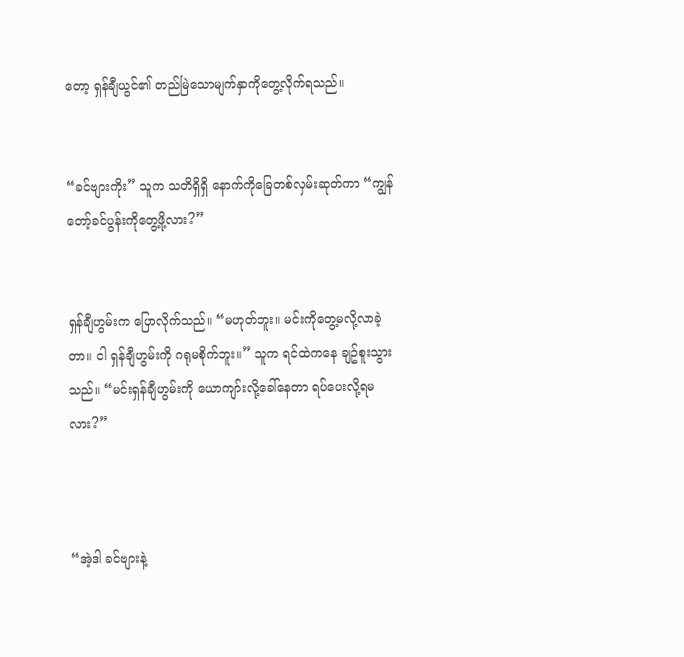တော့ ရှန်ချီယွင်၏ တည်မြဲသောမျက်နှာကိုတွေ့လိုက်ရသည်။


“ခင်ဗျားကိုး” သူက သတိရှိရှိ နောက်ကိုခြေတစ်လှမ်းဆုတ်ကာ “ကျွန်တော့်ခင်ပွန်းကိုတွေ့ဖို့လား?”


ရှန်ချီဟွမ်းက ပြောလိုက်သည်။ “မဟုတ်ဘူး။ မင်းကိုတွေ့မလို့လာခဲ့တာ။ ငါ ရှန်ချီဟွမ်းကို ဂရုမစိုက်ဘူး။” သူက ရင်ထဲကနေ ချဥ်စူးသွားသည်။ “မင်းရှန်ချီဟွမ်းကို ယောကျာ်းလို့ခေါ်နေတာ ရပ်ပေးလို့ရမလား?”



“အဲ့ဒါ ခင်ဗျားနဲ့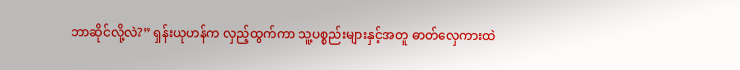ဘာဆိုင်လို့လဲ?” ရှန်းယုဟန်က လှည့်ထွက်ကာ သူ့ပစ္စည်းများနှင့်အတူ ဓာတ်လှေကားထဲ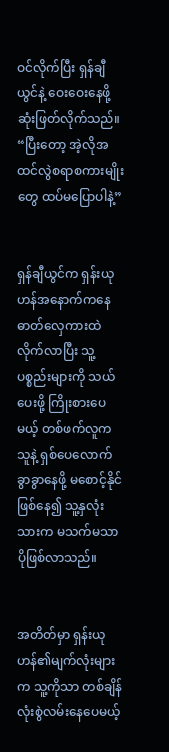ဝင်လိုက်ပြီး ရှန်ချီယွင်နဲ့ ဝေးဝေးနေဖို့ ဆုံးဖြတ်လိုက်သည်။ “ပြီးတော့ အဲ့လိုအထင်လွဲစရာစကားမျိုးတွေ ထပ်မပြောပါနဲ့”


ရှန်ချီယွင်က ရှန်းယုဟန်အနောက်ကနေ ဓာတ်လှေကားထဲလိုက်လာပြီး သူ့ပစ္စည်းများကို သယ်ပေးဖို့ ကြိုးစားပေမယ့် တစ်ဖက်လူက သူနဲ့ ရှစ်ပေလောက် ခွာခွာနေဖို့ မစောင့်နိုင်ဖြစ်နေ၍ သူ့နှလုံးသားက မသက်မသာပိုဖြစ်လာသည်။


အတိတ်မှာ ရှန်းယုဟန်၏မျက်လုံးများက သူ့ကိုသာ တစ်ချိန်လုံးစွဲလမ်းနေပေမယ့်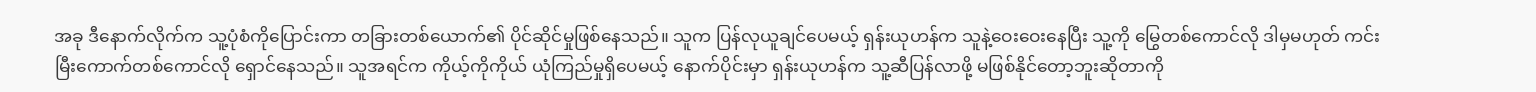အခု ဒီနောက်လိုက်က သူ့ပုံစံကိုပြောင်းကာ တခြားတစ်ယောက်၏ ပိုင်ဆိုင်မှုဖြစ်နေသည်။ သူက ပြန်လုယူချင်ပေမယ့် ရှန်းယုဟန်က သူနဲ့ဝေးဝေးနေပြီး သူ့ကို မြွေတစ်ကောင်လို ဒါမှမဟုတ် ကင်းမြီးကောက်တစ်ကောင်လို ရှောင်နေသည်။ သူအရင်က ကိုယ့်ကိုကိုယ် ယုံကြည်မှုရှိပေမယ့် နောက်ပိုင်းမှာ ရှန်းယုဟန်က သူ့ဆီပြန်လာဖို့ မဖြစ်နိုင်တော့ဘူးဆိုတာကို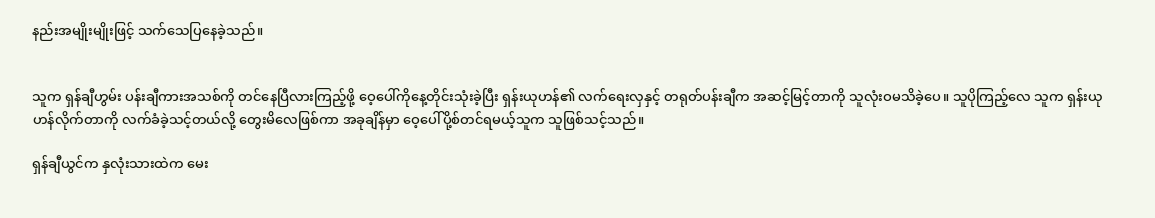နည်းအမျိုးမျိုးဖြင့် သက်သေပြနေခဲ့သည်။


သူက ရှန်ချီဟွမ်း ပန်းချီကားအသစ်ကို တင်နေပြီလားကြည့်ဖို့ ဝေ့ပေါ်ကိုနေ့တိုင်းသုံးခဲ့ပြီး ရှန်းယုဟန်၏ လက်ရေးလှနှင့် တရုတ်ပန်းချီက အဆင့်မြင့်တာကို သူလုံးဝမသိခဲ့ပေ။ သူပိုကြည့်လေ သူက ရှန်းယုဟန်လိုက်တာကို လက်ခံခဲ့သင့်တယ်လို့ တွေးမိလေဖြစ်ကာ အခုချိန်မှာ ဝေ့ပေါ်ပို့စ်တင်ရမယ့်သူက သူဖြစ်သင့်သည်။

ရှန်ချီယွင်က နှလုံးသားထဲက မေး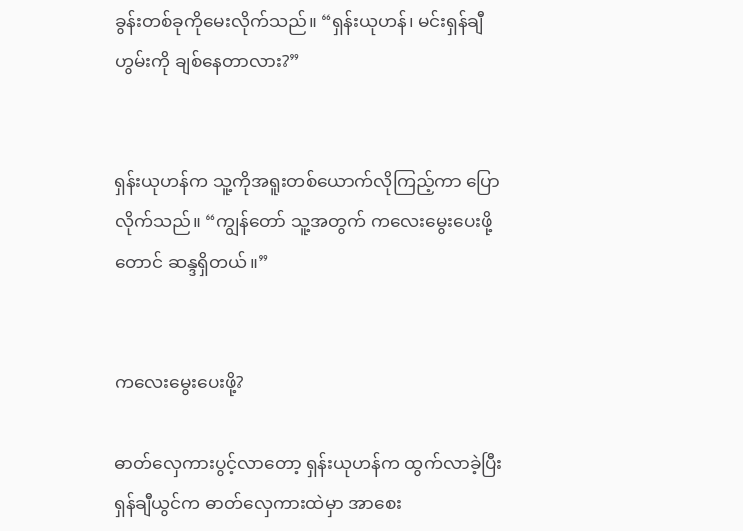ခွန်းတစ်ခုကိုမေးလိုက်သည်။ “ရှန်းယုဟန်၊ မင်းရှန်ချီဟွမ်းကို ချစ်နေတာလား?”


ရှန်းယုဟန်က သူ့ကိုအရူးတစ်ယောက်လိုကြည့်ကာ ပြောလိုက်သည်။ “ကျွန်တော် သူ့အတွက် ကလေးမွေးပေးဖို့တောင် ဆန္ဒရှိတယ်။”


ကလေးမွေးပေးဖို့?

ဓာတ်လှေကားပွင့်လာတော့ ရှန်းယုဟန်က ထွက်လာခဲ့ပြီး ရှန်ချီယွင်က ဓာတ်လှေကားထဲမှာ အာစေး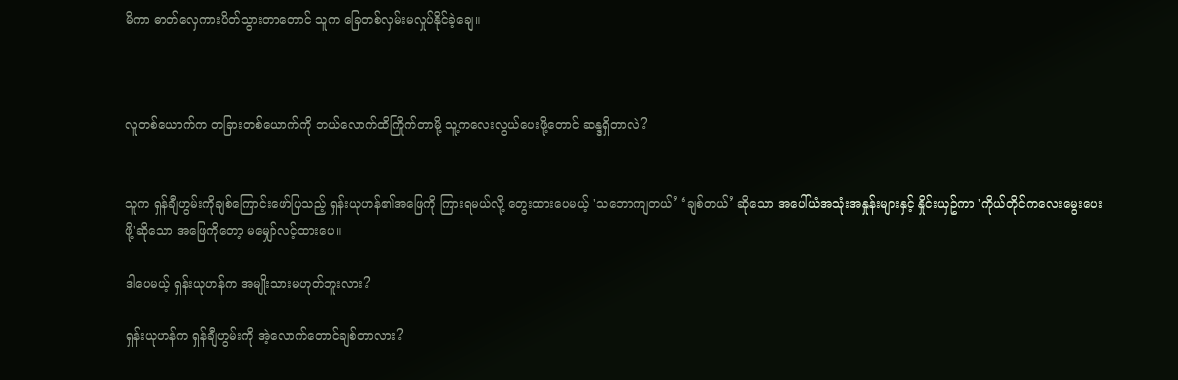မိကာ ဓာတ်လှေကားပိတ်သွားတာတောင် သူက ခြေတစ်လှမ်းမလှုပ်နိုင်ခဲ့ချေ။



လူတစ်ယောက်က တခြားတစ်ယောက်ကို ဘယ်လောက်ထိကြိုက်တာမို့ သူ့ကလေးလွယ်ပေးဖို့တောင် ဆန္ဒရှိတာလဲ?


သူက ရှန်ချီဟွမ်းကိုချစ်ကြောင်းဖော်ပြသည့် ရှန်းယုဟန်၏အဖြေကို ကြားရမယ်လို့ တွေးထားပေမယ့် 'သဘောကျတယ်’ ‘ချစ်တယ်’ ဆိုသော အပေါ်ယံအသုံးအနှုန်းများနှင့် နှိုင်းယှဥ်ကာ 'ကိုယ်တိုင်ကလေးမွေးပေးဖို့'ဆိုသော အဖြေကိုတော့ မမျှော်လင့်ထားပေ။

ဒါပေမယ့် ရှန်းယုဟန်က အမျိုးသားမဟုတ်ဘူးလား?

ရှန်းယုဟန်က ရှန်ချီဟွမ်းကို အဲ့လောက်တောင်ချစ်တာလား?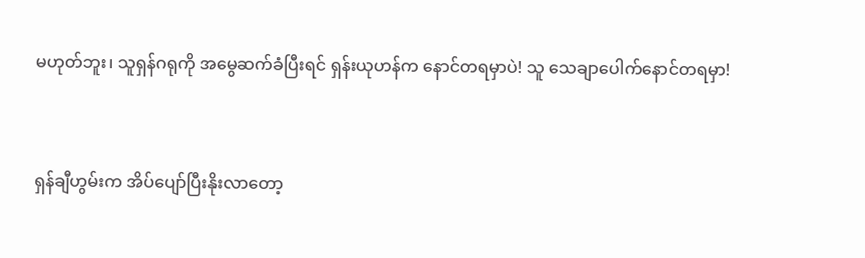မဟုတ်ဘူး၊ သူရှန်ဂရုကို အမွေဆက်ခံပြီးရင် ရှန်းယုဟန်က နောင်တရမှာပဲ! သူ သေချာပေါက်နောင်တရမှာ!


ရှန်ချီဟွမ်းက အိပ်ပျော်ပြီးနိုးလာတော့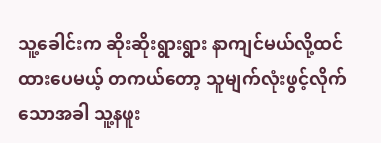သူ့ခေါင်းက ဆိုးဆိုးရွားရွား နာကျင်မယ်လို့ထင်ထားပေမယ့် တကယ်တော့ သူမျက်လုံးဖွင့်လိုက်သောအခါ သူ့နဖူး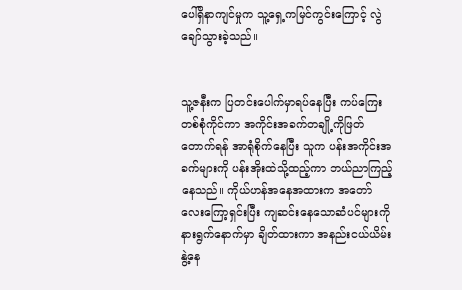ပေါ်ရှိနာကျင်မှုက သူ့ရှေ့ကမြင်ကွင်းကြောင့် လွဲချော်သွားခဲ့သည်။


သူ့ဇနီးက ပြတင်းပေါက်မှာရပ်နေပြီး ကပ်ကြေးတစ်စုံကိုင်ကာ အကိုင်းအခက်တချို့ကိုဖြတ်တောက်ရန် အာရုံစိုက်နေပြီး သူက ပန်းအကိုင်းအခက်များကို ပန်းအိုးထဲသို့ထည့်ကာ ဘယ်ညာကြည့်နေသည်။ ကိုယ်ဟန်အနေအထားက အတော်လေးကြော့ရှင်းပြီး ကျဆင်းနေသောဆံပင်များကို နားရွက်နောက်မှာ ချိတ်ထားကာ အနည်းငယ်ယိမ်းနွဲ့နေ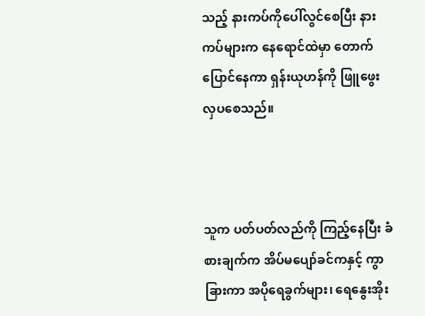သည့် နားကပ်ကိုပေါ်လွင်စေပြီး နားကပ်များက နေရောင်ထဲမှာ တောက်ပြောင်နေကာ ရှန်းယုဟန်ကို ဖြူဖွေးလှပစေသည်။



သူက ပတ်ပတ်လည်ကို ကြည့်နေပြီး ခံစားချက်က အိပ်မပျော်ခင်ကနှင့် ကွာခြားကာ အပိုရေခွက်များ၊ ရေနွေးအိုး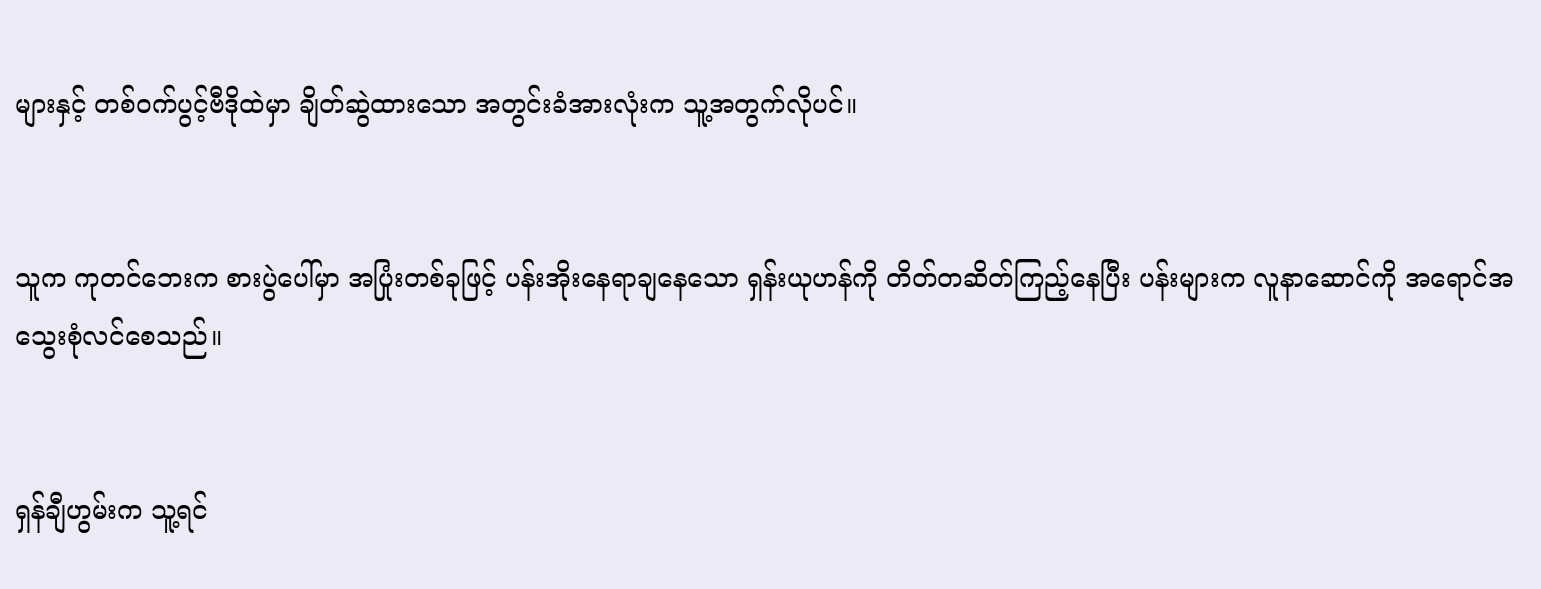များနှင့် တစ်ဝက်ပွင့်ဗီဒိုထဲမှာ ချိတ်ဆွဲထားသော အတွင်းခံအားလုံးက သူ့အတွက်လိုပင်။


သူက ကုတင်ဘေးက စားပွဲပေါ်မှာ အပြုံးတစ်ခုဖြင့် ပန်းအိုးနေရာချနေသော ရှန်းယုဟန်ကို တိတ်တဆိတ်ကြည့်နေပြီး ပန်းများက လူနာဆောင်ကို အရောင်အသွေးစုံလင်စေသည်။


ရှန်ချီဟွမ်းက သူ့ရင်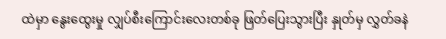ထဲမှာ နွေးထွေးမှု လျှပ်စီးကြောင်းလေးတစ်ခု ဖြတ်ပြေးသွားပြီး နှုတ်မှ လွှတ်ခနဲ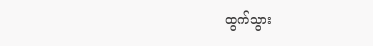ထွက်သွား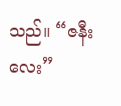သည်။ “ဇနီးလေး”